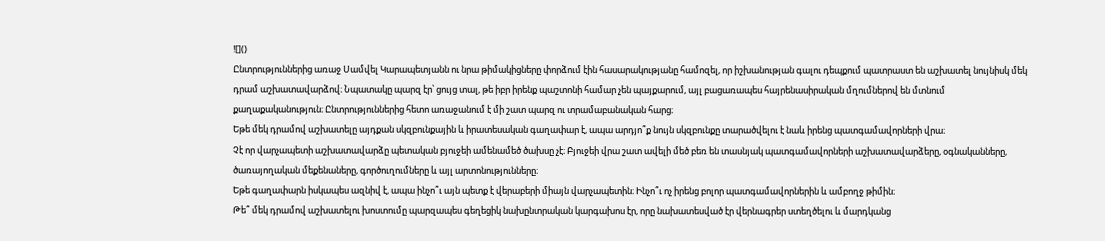![]()
Ընտրություններից առաջ Սամվել Կարապետյանն ու նրա թիմակիցները փորձում էին հասարակությանը համոզել, որ իշխանության գալու դեպքում պատրաստ են աշխատել նույնիսկ մեկ դրամ աշխատավարձով։ Նպատակը պարզ էր՝ ցույց տալ, թե իբր իրենք պաշտոնի համար չեն պայքարում, այլ բացառապես հայրենասիրական մղումներով են մտնում քաղաքականություն։ Ընտրություններից հետո առաջանում է մի շատ պարզ ու տրամաբանական հարց։
Եթե մեկ դրամով աշխատելը այդքան սկզբունքային և իրատեսական գաղափար է, ապա արդյո՞ք նույն սկզբունքը տարածվելու է նաև իրենց պատգամավորների վրա։
Չէ որ վարչապետի աշխատավարձը պետական բյուջեի ամենամեծ ծախսը չէ։ Բյուջեի վրա շատ ավելի մեծ բեռ են տասնյակ պատգամավորների աշխատավարձերը, օգնականները, ծառայողական մեքենաները, գործուղումները և այլ արտոնությունները։
Եթե գաղափարն իսկապես ազնիվ է, ապա ինչո՞ւ այն պետք է վերաբերի միայն վարչապետին։ Ինչո՞ւ ոչ իրենց բոլոր պատգամավորներին և ամբողջ թիմին։
Թե՞ մեկ դրամով աշխատելու խոստումը պարզապես գեղեցիկ նախընտրական կարգախոս էր, որը նախատեսված էր վերնագրեր ստեղծելու և մարդկանց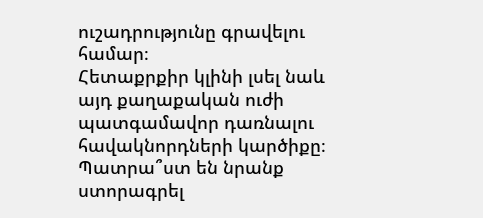ուշադրությունը գրավելու համար։
Հետաքրքիր կլինի լսել նաև այդ քաղաքական ուժի պատգամավոր դառնալու հավակնորդների կարծիքը։ Պատրա՞ստ են նրանք ստորագրել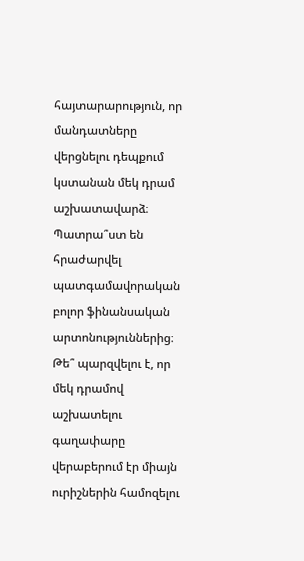հայտարարություն, որ մանդատները վերցնելու դեպքում կստանան մեկ դրամ աշխատավարձ։ Պատրա՞ստ են հրաժարվել պատգամավորական բոլոր ֆինանսական արտոնություններից։ Թե՞ պարզվելու է, որ մեկ դրամով աշխատելու գաղափարը վերաբերում էր միայն ուրիշներին համոզելու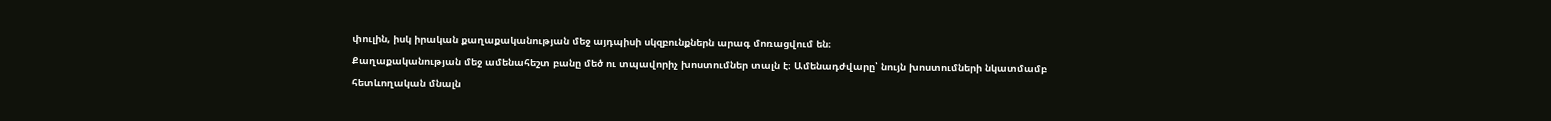փուլին, իսկ իրական քաղաքականության մեջ այդպիսի սկզբունքներն արագ մոռացվում են։
Քաղաքականության մեջ ամենահեշտ բանը մեծ ու տպավորիչ խոստումներ տալն է։ Ամենադժվարը՝ նույն խոստումների նկատմամբ հետևողական մնալն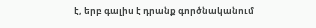է, երբ գալիս է դրանք գործնականում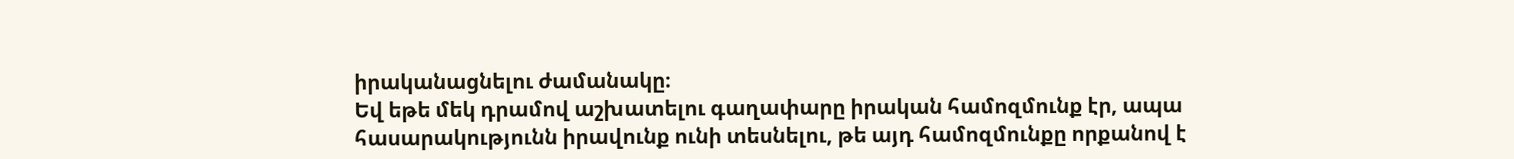իրականացնելու ժամանակը։
Եվ եթե մեկ դրամով աշխատելու գաղափարը իրական համոզմունք էր, ապա հասարակությունն իրավունք ունի տեսնելու, թե այդ համոզմունքը որքանով է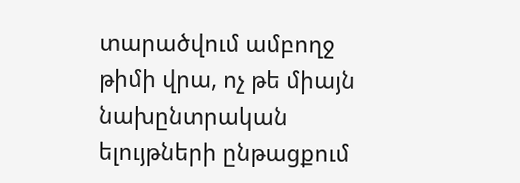տարածվում ամբողջ թիմի վրա, ոչ թե միայն նախընտրական ելույթների ընթացքում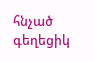հնչած գեղեցիկ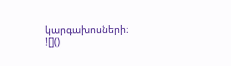կարգախոսների։
![]()